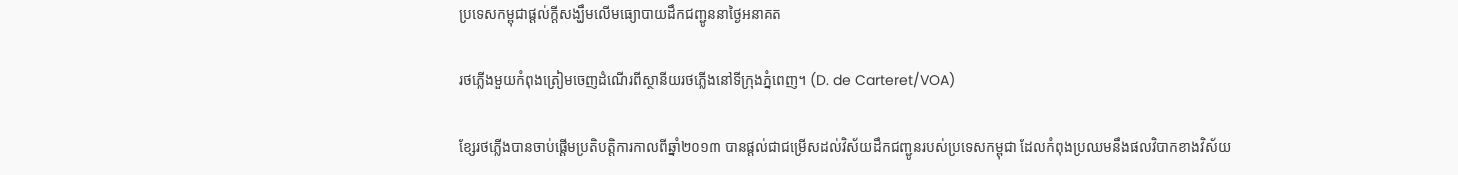ប្រទេសកម្ពុជាផ្តល់ក្តីសង្ឃឹមលើមធ្យោបាយដឹកជញ្ជូននាថ្ងៃអនាគត

រថភ្លើងមួយកំពុងត្រៀមចេញដំណើរពីស្ថានីយរថភ្លើងនៅទីក្រុងភ្នំពេញ។ (D. de Carteret/VOA)

ខ្សែរថភ្លើងបានចាប់ផ្តើមប្រតិបត្តិការកាលពីឆ្នាំ២០១៣ បានផ្តល់ជាជម្រើសដល់វិស័យដឹកជញ្ជូនរបស់ប្រទេសកម្ពុជា ដែលកំពុងប្រឈមនឹងផលវិបាកខាងវិស័យ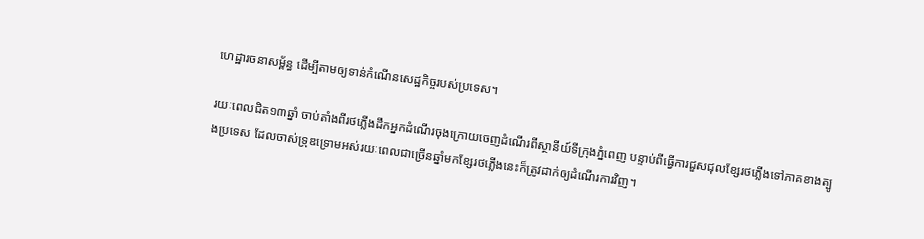ហេដ្ឋារចនាសម្ព័ន្ធ ដើម្បីតាមឲ្យទាន់កំណើនសេដ្ឋកិច្ចរបស់ប្រទេស។

រយៈពេលជិត១៣ឆ្នាំ ចាប់តាំងពីរថភ្លើងដឹកអ្នកដំណើរចុងក្រោយចេញដំណើរពីស្ថានីយ៍ទីក្រុងភ្នំពេញ បន្ទាប់ពីធ្វើការជួសជុលខ្សែរថភ្លើងទៅភាគខាងត្បូងប្រទេស ដែលចាស់ទ្រុឌទ្រោមអស់រយៈពេលជាច្រើនឆ្នាំមកខ្សែរថភ្លើងនេះក៏ត្រូវដាក់ឲ្យដំណើរការវិញ។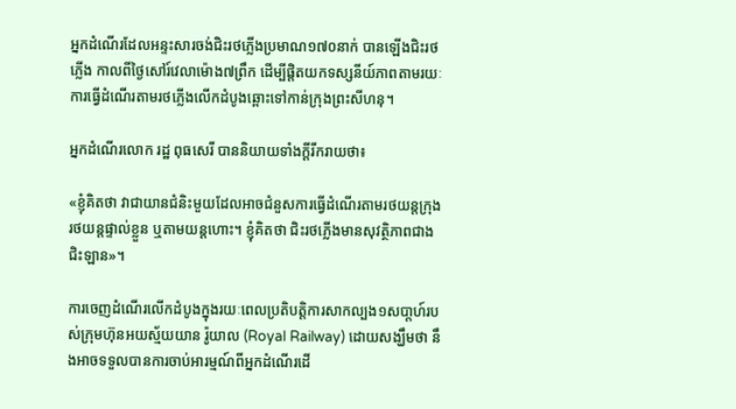អ្នកដំណើរដែលអន្ទះសារចង់ជិះរថភ្លើងប្រមាណ១៧០នាក់ បានឡើងជិះរថភ្លើង កាលពីថ្ងៃសៅរ៍វេលាម៉ោង៧ព្រឹក ដើម្បីផ្តិតយកទស្សនីយ៍ភាពតាមរយៈការធ្វើដំណើរតាមរថភ្លើងលើកដំបូងឆ្ពោះទៅកាន់ក្រុងព្រះសីហនុ។

អ្នកដំណើរលោក រដ្ឋ ពុធសេរី បាននិយាយទាំងក្តីរីករាយថា៖

«ខ្ញុំគិតថា វាជាយានជំនិះមួយដែលអាចជំនួសការធ្វើដំណើរតាមរថយន្តក្រុង រថយន្តផ្ទាល់ខ្លួន ឬតាមយន្តហោះ។ ខ្ញុំគិតថា ជិះរថភ្លើងមានសុវត្ថិភាពជាងជិះឡាន»។

ការចេញដំណើរលើកដំបូងក្នុងរយៈពេលប្រតិបត្តិការសាកល្បង១សបា្តហ៍របស់ក្រុមហ៊ុនអយស្ម័យយាន រ៉ូយាល (Royal Railway) ដោយសង្ឃឹមថា នឹងអាចទទួលបានការចាប់អារម្មណ៍ពីអ្នកដំណើរដើ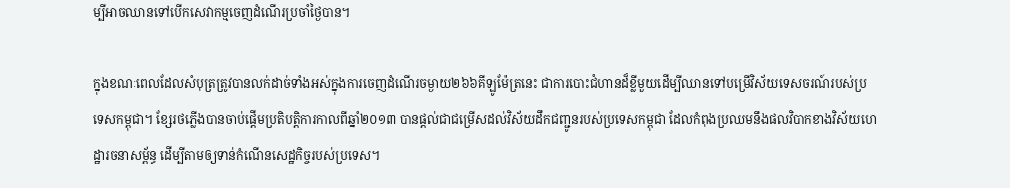ម្បីអាចឈានទៅបើកសេវាកម្មចេញដំណើរប្រចាំថ្ងៃបាន។

ក្នុងខណៈពេលដែលសំបុត្រត្រូវបានលក់ដាច់ទាំងអស់ក្នុងការចេញដំណើរចម្ងាយ២៦៦គីឡូម៉ែត្រនេះ ជាការបោះជំហានដ៏ខ្លីមួយដើម្បីឈានទៅបម្រើវិស័យទេសចរណ៍របស់ប្រទេសកម្ពុជា។ ខ្សែរថភ្លើងបានចាប់ផ្តើមប្រតិបត្តិការកាលពីឆ្នាំ២០១៣ បានផ្តល់ជាជម្រើសដល់វិស័យដឹកជញ្ជូនរបស់ប្រទេសកម្ពុជា ដែលកំពុងប្រឈមនឹងផលវិបាកខាងវិស័យហេដ្ឋារចនាសម្ព័ន្ធ ដើម្បីតាមឲ្យទាន់កំណើនសេដ្ឋកិច្ចរបស់ប្រទេស។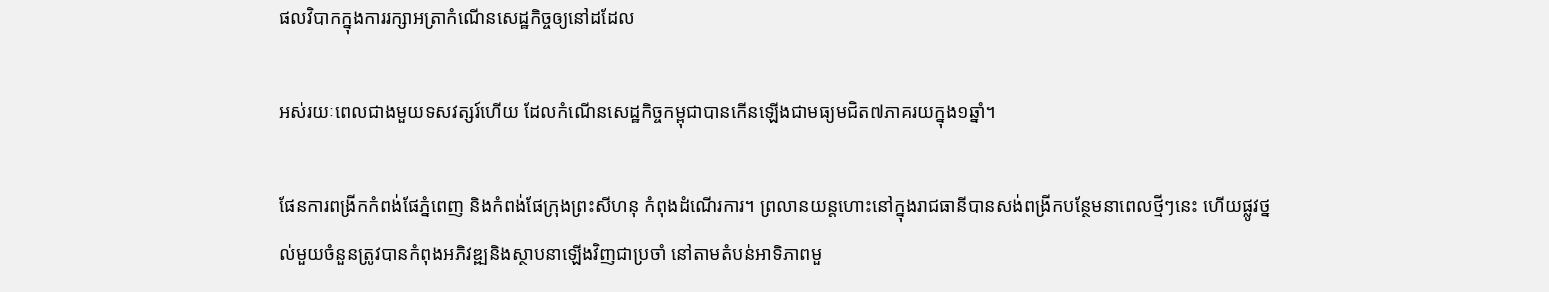ផលវិបាកក្នុងការរក្សាអត្រាកំណើនសេដ្ឋកិច្ចឲ្យនៅដដែល

អស់រយៈពេលជាងមួយទសវត្សរ៍ហើយ ដែលកំណើនសេដ្ឋកិច្ចកម្ពុជាបានកើនឡើងជាមធ្យមជិត៧ភាគរយក្នុង១ឆ្នាំ។

ផែនការពង្រីកកំពង់ផែភ្នំពេញ និងកំពង់ផែក្រុងព្រះសីហនុ កំពុងដំណើរការ។ ព្រលានយន្តហោះនៅក្នុងរាជធានីបានសង់ពង្រីកបន្ថែមនាពេលថ្មីៗនេះ ហើយផ្លូវថ្នល់មួយចំនួនត្រូវបានកំពុងអភិវឌ្ឍនិងស្ថាបនាឡើងវិញជាប្រចាំ នៅតាមតំបន់អាទិភាពមួ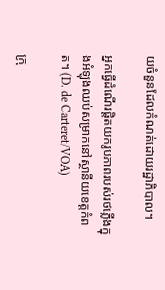យចំនួនដែលកំណត់ដោយរដ្ឋាភិបាល។

អ្នកធ្វើដំណើរផ្តិតយករូបភាពរបស់រថភ្លើងក្នុងអំឡុងឈប់សម្រាកនៅស្ថានីយខេត្តកំពត។ (D. de Carteret/VOA)

ក្រុ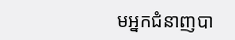មអ្នកជំនាញបា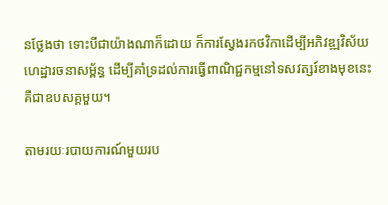នថ្លែងថា ទោះបីជាយ៉ាងណាក៏ដោយ ក៏ការស្វែងរកថវិកាដើម្បីអភិវឌ្ឍវិស័យហេដ្ឋារចនាសម្ព័ន្ធ ដើម្បីគាំទ្រដល់ការធ្វើពាណិជ្ជកម្មនៅទសវត្សរ៍ខាងមុខនេះ គឺជាឧបសគ្គមួយ។

តាមរយៈរបាយការណ៍មួយរប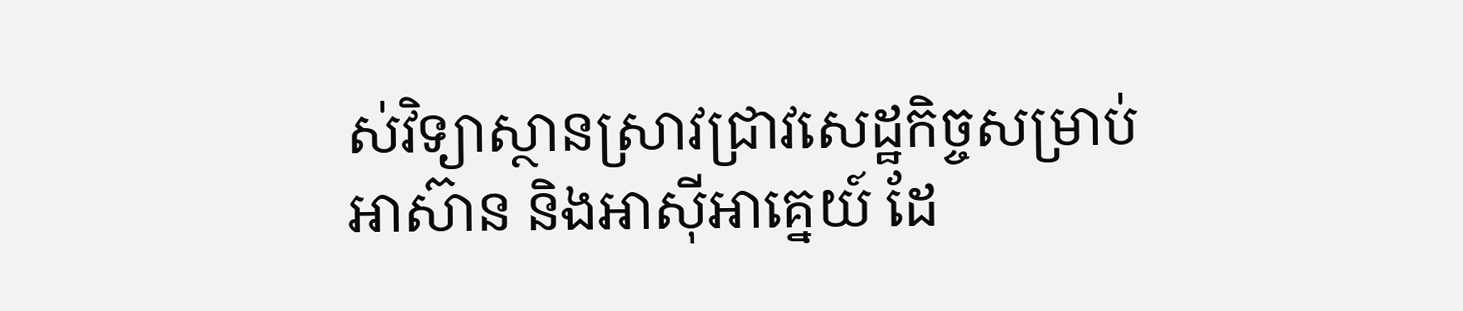ស់វិទ្យាស្ថានស្រាវជ្រាវសេដ្ឋកិច្ចសម្រាប់អាស៊ាន និងអាស៊ីអាគ្នេយ៍ ដែ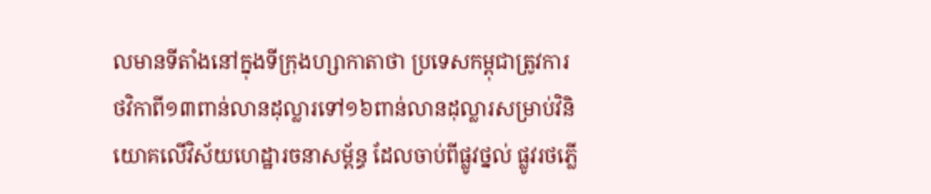លមានទីតាំងនៅក្នុងទីក្រុងហ្សាកាតាថា ប្រទេសកម្ពុជាត្រូវការថវិកាពី១៣ពាន់លានដុល្លារទៅ១៦ពាន់លានដុល្លារសម្រាប់វិនិយោគលើវិស័យហេដ្ឋារចនាសម្ព័ន្ធ ដែលចាប់ពីផ្លូវថ្នល់ ផ្លូវរថភ្លើ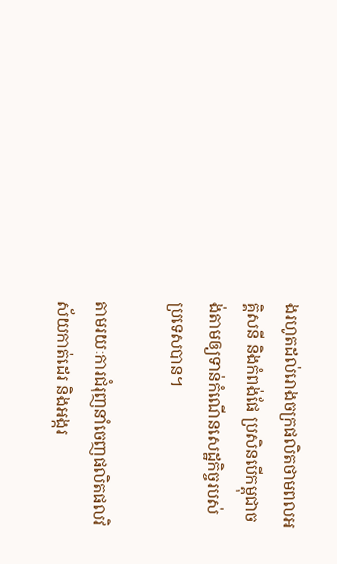ងរហូតដល់រោងចក្រផលិតថាមពលអគ្គិសនី និងកំពង់ផែ ប្រសិនបើកម្ពុជាចង់តាមឲ្យទាន់កំណើនសេដ្ឋកិច្ចរបស់ប្រទេសបាន។

តាមរយៈការជំរុញនាំចេញផលិតផលវិស័យកាត់ដេរ និងអង្ករ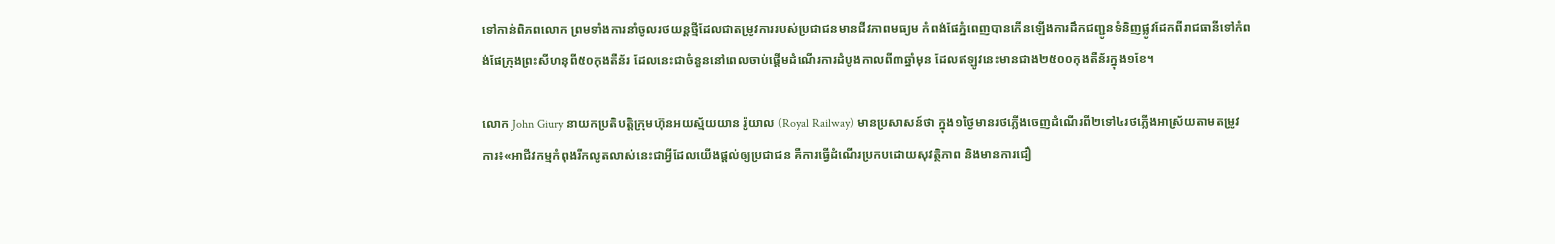ទៅកាន់ពិភពលោក ព្រមទាំងការនាំចូលរថយន្តថ្មីដែលជាតម្រូវការរបស់ប្រជាជនមានជីវភាពមធ្យម កំពង់ផែភ្នំពេញបានកើនឡើងការដឹកជញ្ជូនទំនិញផ្លូវដែកពីរាជធានីទៅកំពង់ផែក្រុងព្រះសីហនុពី៥០កុងតឺន័រ ដែលនេះជាចំនួននៅពេលចាប់ផ្តើមដំណើរការដំបូងកាលពី៣ឆ្នាំមុន ដែលឥឡូវនេះមានជាង២៥០០កុងតឺន័រក្នុង១ខែ។

លោក John Giury នាយកប្រតិបត្តិក្រុមហ៊ុនអយស្ម័យយាន រ៉ូយាល (Royal Railway) មានប្រសាសន៍ថា ក្នុង១ថ្ងៃមានរថភ្លើងចេញដំណើរពី២ទៅ៤រថភ្លើងអាស្រ័យតាមតម្រូវការ៖«អាជីវកម្មកំពុងរីកលូតលាស់នេះជាអ្វីដែលយើងផ្តល់ឲ្យប្រជាជន គឺការធ្វើដំណើរប្រកបដោយសុវត្ថិភាព និងមានការជឿ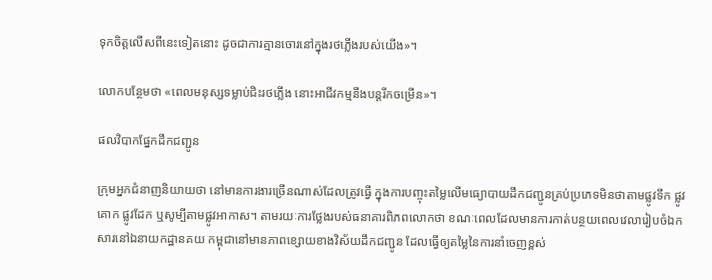ទុកចិត្តលើសពីនេះទៀតនោះ ដូចជាការគ្មានចោរនៅក្នុងរថភ្លើងរបស់យើង»។

លោកបន្ថែមថា «ពេលមនុស្សទម្លាប់ជិះរថភ្លើង នោះអាជីវកម្មនឹងបន្តរីកចម្រើន»។

ផលវិបាកផ្នែកដឹកជញ្ជូន

ក្រុមអ្នកជំនាញនិយាយថា នៅមានការងារច្រើនណាស់ដែលត្រូវធ្វើ ក្នុងការបញ្ចុះតម្លៃលើមធ្យោបាយដឹកជញ្ជូនគ្រប់ប្រភេទមិនថាតាមផ្លូវទឹក ផ្លូវគោក ផ្លូវដែក ឬសូម្បីតាមផ្លូវអាកាស។ តាមរយៈការថ្លែងរបស់ធនាគារពិភពលោកថា ខណៈពេលដែលមានការកាត់បន្ថយពេលវេលារៀបចំឯកសារនៅឯនាយកដ្ឋានគយ កម្ពុជានៅមានភាពខ្សោយខាងវិស័យដឹកជញ្ជូន ដែលធ្វើឲ្យតម្លៃនៃការនាំចេញខ្ពស់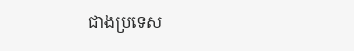ជាងប្រទេស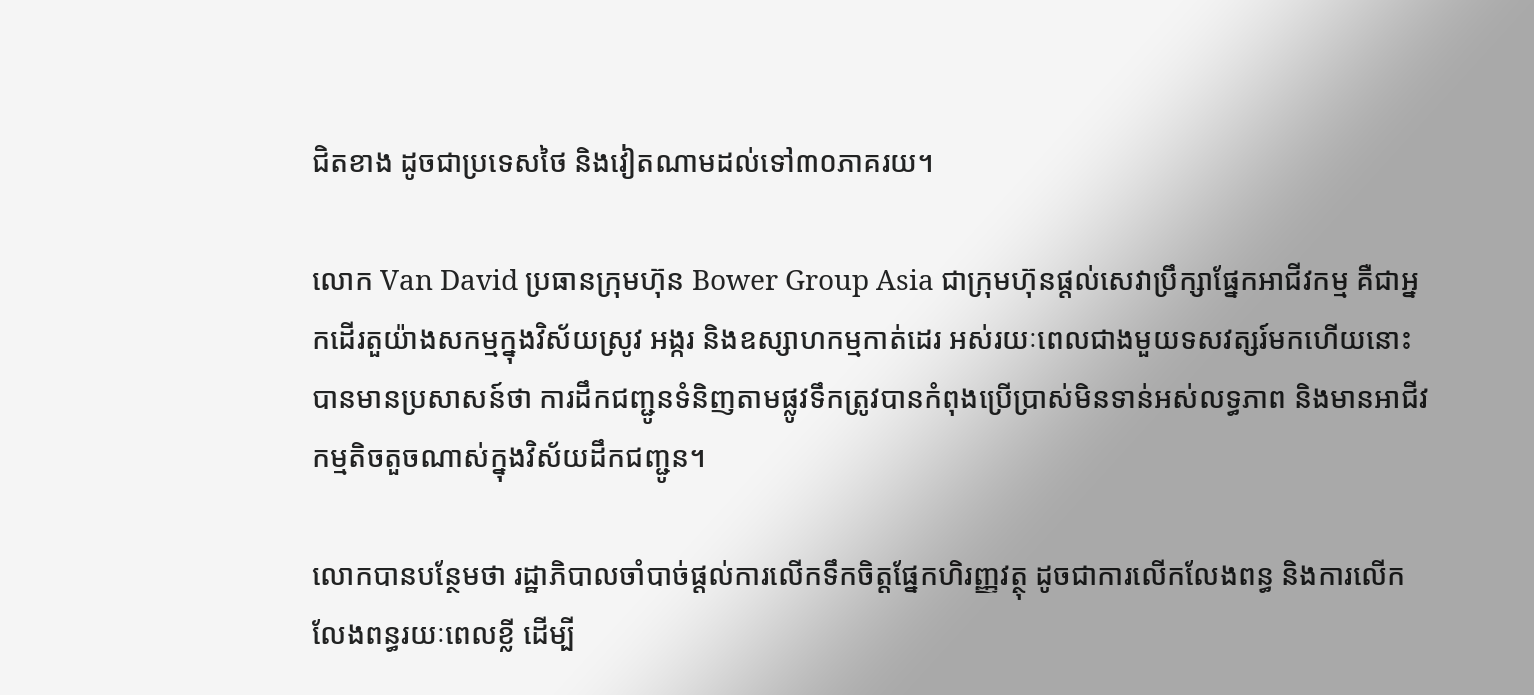ជិតខាង ដូចជាប្រទេសថៃ និងវៀតណាមដល់ទៅ៣០ភាគរយ។

លោក Van David ប្រធានក្រុមហ៊ុន Bower Group Asia ជាក្រុមហ៊ុនផ្តល់សេវាប្រឹក្សាផ្នែកអាជីវកម្ម គឺជាអ្នកដើរតួយ៉ាងសកម្មក្នុងវិស័យស្រូវ អង្ករ និងឧស្សាហកម្មកាត់ដេរ អស់រយៈពេលជាងមួយទសវត្សរ៍មកហើយនោះ បានមានប្រសាសន៍ថា ការដឹកជញ្ជូនទំនិញតាមផ្លូវទឹកត្រូវបានកំពុងប្រើប្រាស់មិនទាន់អស់លទ្ធភាព និងមានអាជីវកម្មតិចតួចណាស់ក្នុងវិស័យដឹកជញ្ជូន។

លោកបានបន្ថែមថា រដ្ឋាភិបាលចាំបាច់ផ្តល់ការលើកទឹកចិត្តផ្នែកហិរញ្ញវត្ថុ ដូចជាការលើកលែងពន្ធ និងការលើកលែងពន្ធរយៈពេលខ្លី ដើម្បី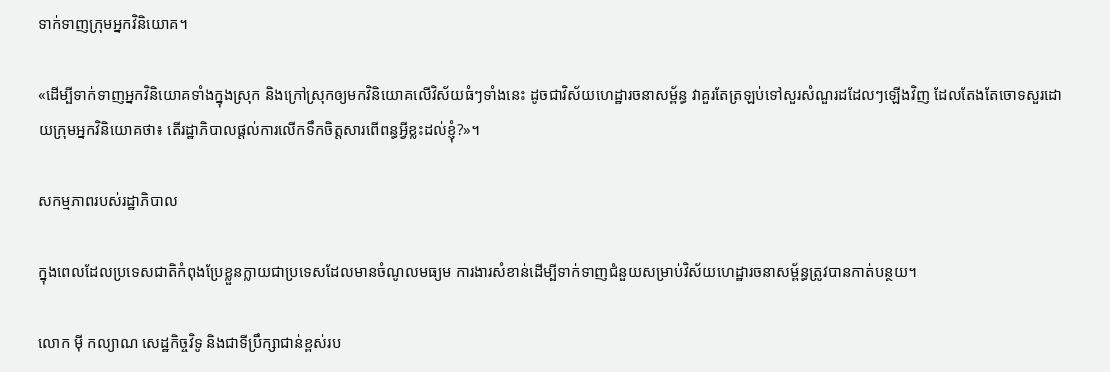ទាក់ទាញក្រុមអ្នកវិនិយោគ។

«ដើម្បីទាក់ទាញអ្នកវិនិយោគទាំងក្នុងស្រុក និងក្រៅស្រុកឲ្យមកវិនិយោគលើវិស័យធំៗទាំងនេះ ដូចជាវិស័យហេដ្ឋារចនាសម្ព័ន្ធ វាគួរតែត្រឡប់ទៅសួរសំណួរដដែលៗឡើងវិញ ដែលតែងតែចោទសួរដោយក្រុមអ្នកវិនិយោគថា៖ តើរដ្ឋាភិបាលផ្តល់ការលើកទឹកចិត្តសារពើពន្ធអ្វីខ្លះដល់ខ្ញុំ?»។

សកម្មភាពរបស់រដ្ឋាភិបាល

ក្នុងពេលដែលប្រទេសជាតិកំពុងប្រែខ្លួនក្លាយជាប្រទេសដែលមានចំណូលមធ្យម ការងារសំខាន់ដើម្បីទាក់ទាញជំនួយសម្រាប់វិស័យហេដ្ឋារចនាសម្ព័ន្ធត្រូវបានកាត់បន្ថយ។

លោក ម៉ី កល្យាណ សេដ្ឋកិច្ចវិទូ និងជាទីបឹ្រក្សាជាន់ខ្ពស់រប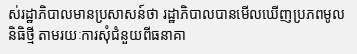ស់រដ្ឋាភិបាលមានប្រសាសន៍ថា រដ្ឋាភិបាលបានមើលឃើញប្រភពមូលនិធិថ្មី តាមរយៈការសុំជំនួយពីធនាគា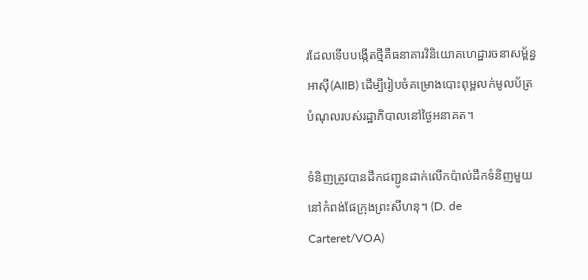រដែលទើបបង្កើតថ្មីគឺធនាគារវិនិយោគហេដ្ឋារចនាសម្ព័ន្ធអាស៊ី(AIIB) ដើម្បីរៀបចំគម្រោងបោះពុម្ពលក់មូលប័ត្របំណុលរបស់រដ្ឋាភិបាលនៅថ្ងៃអនាគត។

ទំនិញត្រូវបានដឹកជញ្ជូនដាក់លើកប៉ាល់ដឹកទំនិញមួយនៅកំពង់ផែក្រុងព្រះសីហនុ។ (D. de Carteret/VOA)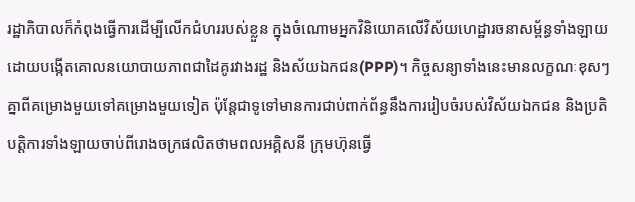រដ្ឋាភិបាលក៏កំពុងធ្វើការដើម្បីលើកជំហររបស់ខ្លួន ក្នុងចំណោមអ្នកវិនិយោគលើវិស័យហេដ្ឋារចនាសម្ព័ន្ធទាំងឡាយ ដោយបង្កើតគោលនយោបាយភាពជាដៃគូរវាងរដ្ឋ និងស័យឯកជន(PPP)។ កិច្ចសន្យាទាំងនេះមានលក្ខណៈខុសៗគ្នាពីគម្រោងមួយទៅគម្រោងមួយទៀត ប៉ុន្តែជាទូទៅមានការជាប់ពាក់ព័ន្ធនឹងការរៀបចំរបស់វិស័យឯកជន និងប្រតិបត្តិការទាំងឡាយចាប់ពីរោងចក្រផលិតថាមពលអគ្គិសនី ក្រុមហ៊ុនធ្វើ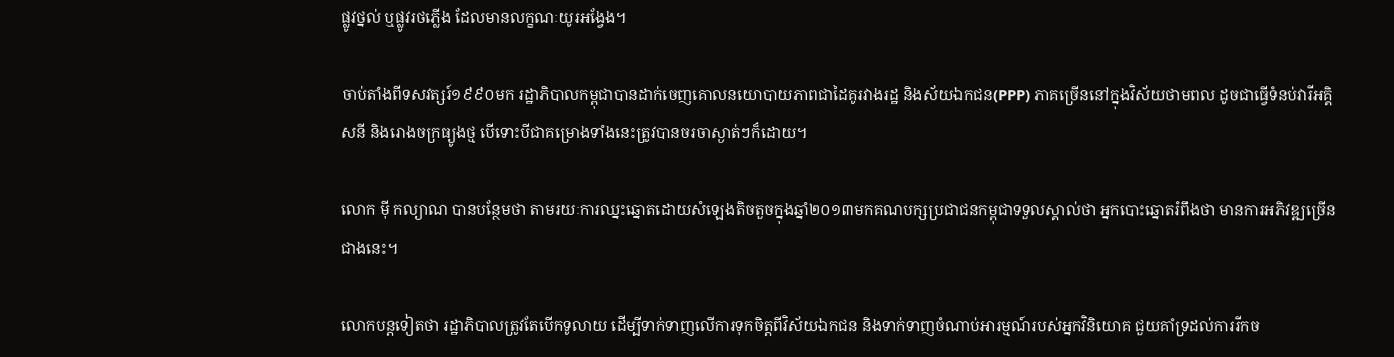ផ្លូវថ្នល់ ឬផ្លូវរថភ្លើង ដែលមានលក្ខណៈយូរអង្វែង។

ចាប់តាំងពីទសវត្សរ៍១៩៩០មក រដ្ឋាភិបាលកម្ពុជាបានដាក់ចេញគោលនយោបាយភាពជាដៃគូរវាងរដ្ឋ និងស័យឯកជន(PPP) ភាគច្រើននៅក្នុងវិស័យថាមពល ដូចជាធ្វើទំនប់វារីអគ្គិសនី និងរោងចក្រធ្យូងថ្ម បើទោះបីជាគម្រោងទាំងនេះត្រូវបានចរចាស្ងាត់ៗក៏ដោយ។

លោក ម៉ី កល្យាណ បានបន្ថែមថា តាមរយៈការឈ្នះឆ្នោតដោយសំឡេងតិចតួចក្នុងឆ្នាំ២០១៣មកគណបក្សប្រជាជនកម្ពុជាទទួលស្គាល់ថា អ្នកបោះឆ្នោតរំពឹងថា មានការអភិវឌ្ឍច្រើនជាងនេះ។

លោកបន្តទៀតថា រដ្ឋាភិបាលត្រូវតែបើកទូលាយ ដើម្បីទាក់ទាញលើការទុកចិត្តពីវិស័យឯកជន និងទាក់ទាញចំណាប់អារម្មណ៍របស់អ្នកវិនិយោគ ជួយគាំទ្រដល់ការរីកច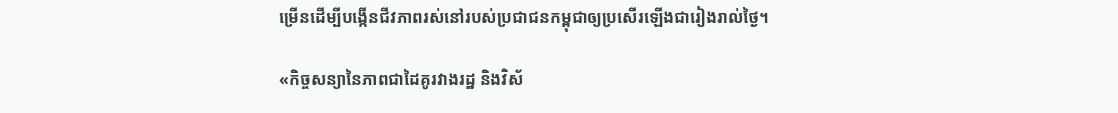ម្រើនដើម្បីបង្កើនជីវភាពរស់នៅរបស់ប្រជាជនកម្ពុជាឲ្យប្រសើរឡើងជារៀងរាល់ថ្ងៃ។

«កិច្ចសន្យានៃភាពជាដៃគូរវាងរដ្ឋ និងវិស័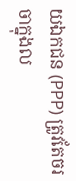យឯកជន (PPP) ត្រូវតែចរចាក្នុងល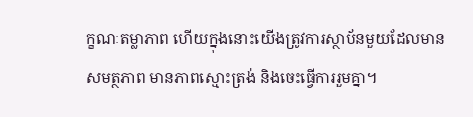ក្ខណៈតម្លាភាព ហើយក្នុងនោះយើងត្រូវការស្ថាប័នមួយដែលមានសមត្ថភាព មានភាពស្មោះត្រង់ និងចេះធ្វើការរួមគ្នា។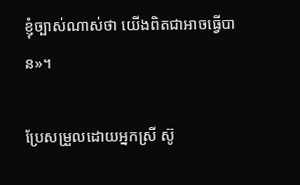ខ្ញុំច្បាស់ណាស់ថា យើងពិតជាអាចធ្វើបាន‍»។

ប្រែសម្រួលដោយអ្នកស្រី ស៊ូ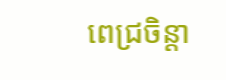ពេជ្រចិន្តា